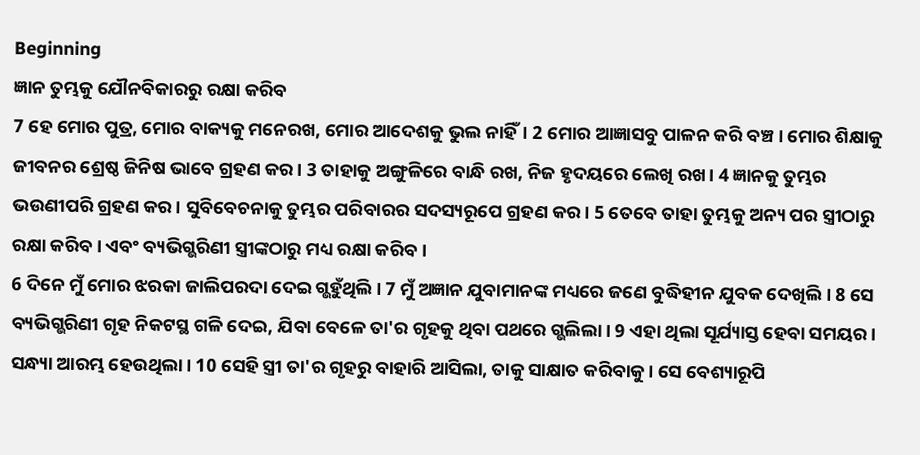Beginning
ଜ୍ଞାନ ତୁମ୍ଭକୁ ଯୌନବିକାରରୁ ରକ୍ଷା କରିବ
7 ହେ ମୋର ପୁତ୍ର, ମୋର ବାକ୍ୟକୁ ମନେରଖ, ମୋର ଆଦେଶକୁ ଭୁଲ ନାହିଁ। 2 ମୋର ଆଜ୍ଞାସବୁ ପାଳନ କରି ବଞ୍ଚ। ମୋର ଶିକ୍ଷାକୁ ଜୀବନର ଶ୍ରେଷ୍ଠ ଜିନିଷ ଭାବେ ଗ୍ରହଣ କର। 3 ତାହାକୁ ଅଙ୍ଗୁଳିରେ ବାନ୍ଧି ରଖ, ନିଜ ହୃଦୟରେ ଲେଖି ରଖ। 4 ଜ୍ଞାନକୁ ତୁମ୍ଭର ଭଉଣୀପରି ଗ୍ରହଣ କର। ସୁବିବେଚନାକୁ ତୁମ୍ଭର ପରିବାରର ସଦସ୍ୟରୂପେ ଗ୍ରହଣ କର। 5 ତେବେ ତାହା ତୁମ୍ଭକୁ ଅନ୍ୟ ପର ସ୍ତ୍ରୀଠାରୁ ରକ୍ଷା କରିବ। ଏବଂ ବ୍ୟଭିଗ୍ଭରିଣୀ ସ୍ତ୍ରୀଙ୍କଠାରୁ ମଧ୍ୟ ରକ୍ଷା କରିବ।
6 ଦିନେ ମୁଁ ମୋର ଝରକା ଜାଲିପରଦା ଦେଇ ଗ୍ଭହୁଁଥିଲି। 7 ମୁଁ ଅଜ୍ଞାନ ଯୁବାମାନଙ୍କ ମଧ୍ୟରେ ଜଣେ ବୁଦ୍ଧିହୀନ ଯୁବକ ଦେଖିଲି। 8 ସେ ବ୍ୟଭିଗ୍ଭରିଣୀ ଗୃହ ନିକଟସ୍ଥ ଗଳି ଦେଇ, ଯିବା ବେଳେ ତା'ର ଗୃହକୁ ଥିବା ପଥରେ ଗ୍ଭଲିଲା। 9 ଏହା ଥିଲା ସୂର୍ଯ୍ୟାସ୍ତ ହେବା ସମୟର। ସନ୍ଧ୍ୟା ଆରମ୍ଭ ହେଉଥିଲା। 10 ସେହି ସ୍ତ୍ରୀ ତା'ର ଗୃହରୁ ବାହାରି ଆସିଲା, ତାକୁ ସାକ୍ଷାତ କରିବାକୁ। ସେ ବେଶ୍ୟାରୂପି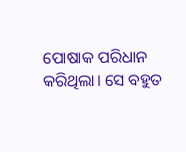ପୋଷାକ ପରିଧାନ କରିଥିଲା। ସେ ବହୁତ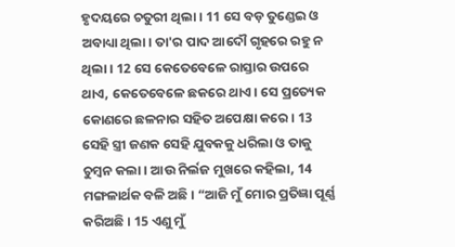ହୃଦୟରେ ଚତୁରୀ ଥିଲା। 11 ସେ ବଡ଼ ତୁଣ୍ଡେଇ ଓ ଅବାଧ୍ୟା ଥିଲା। ତା'ର ପାଦ ଆଦୌ ଗୃହରେ ରହୁ ନ ଥିଲା। 12 ସେ କେତେବେଳେ ରାସ୍ତାର ଉପରେ ଥାଏ, କେତେବେଳେ ଛକରେ ଥାଏ। ସେ ପ୍ରତ୍ୟେକ କୋଣରେ ଛଳନାର ସହିତ ଅପେକ୍ଷା କରେ। 13 ସେହି ସ୍ତ୍ରୀ ଜଣକ ସେହି ଯୁବକକୁ ଧରିଲା ଓ ତାକୁ ଚୁମ୍ବନ କଲା। ଆଉ ନିର୍ଲଜ ମୁଖରେ କହିଲା, 14 ମଙ୍ଗଳାର୍ଥକ ବଳି ଅଛି। “ଆଜି ମୁଁ ମୋର ପ୍ରତିଜ୍ଞା ପୂର୍ଣ୍ଣ କରିଅଛି। 15 ଏଣୁ ମୁଁ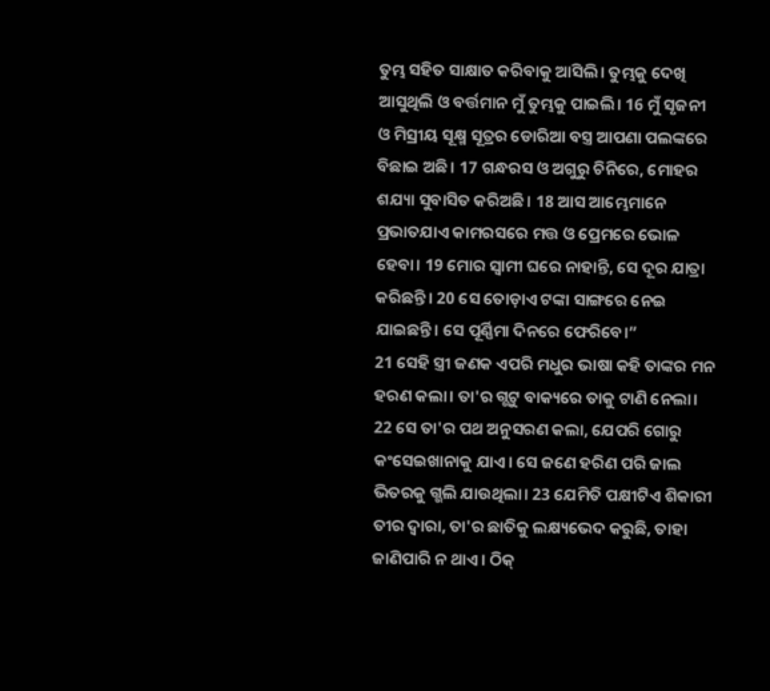ତୁମ୍ଭ ସହିତ ସାକ୍ଷାତ କରିବାକୁ ଆସିଲି। ତୁମ୍ଭକୁ ଦେଖି ଆସୁଥିଲି ଓ ବର୍ତ୍ତମାନ ମୁଁ ତୁମ୍ଭକୁ ପାଇଲି। 16 ମୁଁ ସୃଜନୀ ଓ ମିସ୍ରୀୟ ସୂକ୍ଷ୍ମ ସୂତ୍ରର ଡୋରିଆ ବସ୍ତ୍ର ଆପଣା ପଲଙ୍କରେ ବିଛାଇ ଅଛି। 17 ଗନ୍ଧରସ ଓ ଅଗୁରୁ ଚିନିରେ, ମୋହର ଶଯ୍ୟା ସୁବାସିତ କରିଅଛି। 18 ଆସ ଆମ୍ଭେମାନେ ପ୍ରଭାତଯାଏ କାମରସରେ ମତ୍ତ ଓ ପ୍ରେମରେ ଭୋଳ ହେବା। 19 ମୋର ସ୍ୱାମୀ ଘରେ ନାହାନ୍ତି, ସେ ଦୂର ଯାତ୍ରା କରିଛନ୍ତି। 20 ସେ ତୋଡ଼ାଏ ଟଙ୍କା ସାଙ୍ଗରେ ନେଇ ଯାଇଛନ୍ତି। ସେ ପୂର୍ଣ୍ଣିମା ଦିନରେ ଫେରିବେ।”
21 ସେହି ସ୍ତ୍ରୀ ଜଣକ ଏପରି ମଧୁର ଭାଷା କହି ତାଙ୍କର ମନ ହରଣ କଲା। ତା'ର ଗ୍ଭଟୁ ବାକ୍ୟରେ ତାକୁ ଟାଣି ନେଲା। 22 ସେ ତା'ର ପଥ ଅନୁସରଣ କଲା, ଯେପରି ଗୋରୁ କଂସେଇଖାନାକୁ ଯାଏ। ସେ ଜଣେ ହରିଣ ପରି ଜାଲ ଭିତରକୁ ଗ୍ଭଲି ଯାଉଥିଲା। 23 ଯେମିତି ପକ୍ଷୀଟିଏ ଶିକାରୀ ତୀର ଦ୍ୱାରା, ତା'ର ଛାତିକୁ ଲକ୍ଷ୍ୟଭେଦ କରୁଛି, ତାହା ଜାଣିପାରି ନ ଥାଏ। ଠିକ୍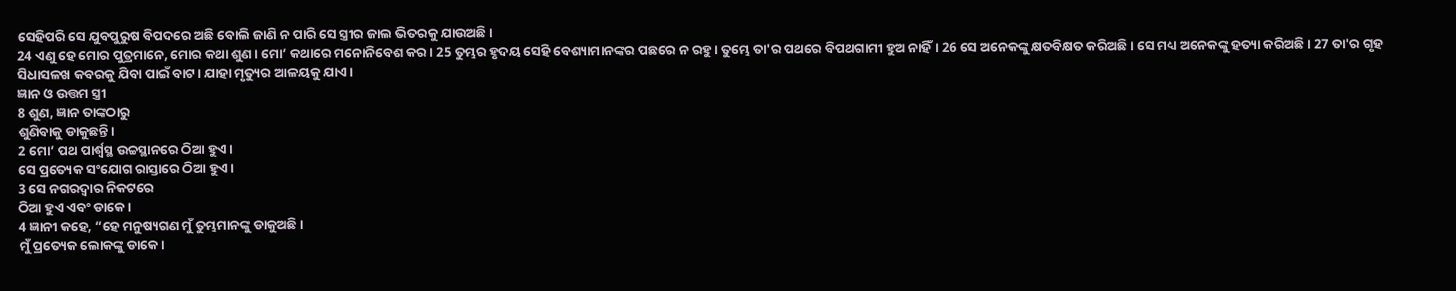ସେହିପରି ସେ ଯୁବପୁରୁଷ ବିପଦରେ ଅଛି ବୋଲି ଜାଣି ନ ପାରି ସେ ସ୍ତ୍ରୀର ଜାଲ ଭିତରକୁ ଯାଉଅଛି।
24 ଏଣୁ ହେ ମୋର ପୁତ୍ରମାନେ, ମୋର କଥା ଶୁଣ। ମୋ’ କଥାରେ ମନୋନିବେଶ କର। 25 ତୁମ୍ଭର ହୃଦୟ ସେହି ବେଶ୍ୟାମାନଙ୍କର ପଛରେ ନ ରହୁ। ତୁମ୍ଭେ ତା'ର ପଥରେ ବିପଥଗାମୀ ହୁଅ ନାହିଁ। 26 ସେ ଅନେକଙ୍କୁ କ୍ଷତବିକ୍ଷତ କରିଅଛି। ସେ ମଧ୍ୟ ଅନେକଙ୍କୁ ହତ୍ୟା କରିଅଛି। 27 ତା'ର ଗୃହ ସିଧାସଳଖ କବରକୁ ଯିବା ପାଇଁ ବାଟ। ଯାହା ମୃତ୍ୟୁର ଆଳୟକୁ ଯାଏ।
ଜ୍ଞାନ ଓ ଉତ୍ତମ ସ୍ତ୍ରୀ
8 ଶୁଣ, ଜ୍ଞାନ ତାଙ୍କଠାରୁ
ଶୁଣିବାକୁ ଡାକୁଛନ୍ତି।
2 ମୋ’ ପଥ ପାର୍ଶ୍ୱସ୍ଥ ଉଚ୍ଚସ୍ଥାନରେ ଠିଆ ହୁଏ।
ସେ ପ୍ରତ୍ୟେକ ସଂଯୋଗ ରାସ୍ତାରେ ଠିଆ ହୁଏ।
3 ସେ ନଗରଦ୍ୱାର ନିକଟରେ
ଠିଆ ହୁଏ ଏବଂ ଡାକେ।
4 ଜ୍ଞାନୀ କହେ, “ହେ ମନୁଷ୍ୟଗଣ ମୁଁ ତୁମ୍ଭମାନଙ୍କୁ ଡାକୁଅଛି।
ମୁଁ ପ୍ରତ୍ୟେକ ଲୋକଙ୍କୁ ଡାକେ।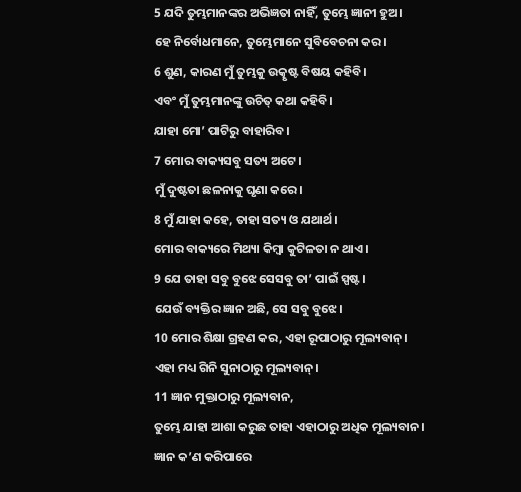5 ଯଦି ତୁମ୍ଭମାନଙ୍କର ଅଭିଜ୍ଞତା ନାହିଁ, ତୁମ୍ଭେ ଜ୍ଞାନୀ ହୁଅ।
ହେ ନିର୍ବୋଧମାନେ, ତୁମ୍ଭେମାନେ ସୁବିବେଚନା କର।
6 ଶୁଣ, କାରଣ ମୁଁ ତୁମ୍ଭକୁ ଉତ୍କୃଷ୍ଟ ବିଷୟ କହିବି।
ଏବଂ ମୁଁ ତୁମ୍ଭମାନଙ୍କୁ ଉଚିତ୍ କଥା କହିବି।
ଯାହା ମୋ’ ପାଟିରୁ ବାହାରିବ।
7 ମୋର ବାକ୍ୟସବୁ ସତ୍ୟ ଅଟେ।
ମୁଁ ଦୁଷ୍ଟତା ଛଳନାକୁ ଘୃଣା କରେ।
8 ମୁଁ ଯାହା କହେ, ତାହା ସତ୍ୟ ଓ ଯଥାର୍ଥ।
ମୋର ବାକ୍ୟରେ ମିଥ୍ୟା କିମ୍ବା କୁଟିଳତା ନ ଥାଏ।
9 ଯେ ତାହା ସବୁ ବୁଝେ ସେସବୁ ତା’ ପାଇଁ ସ୍ପଷ୍ଟ।
ଯେଉଁ ବ୍ୟକ୍ତିର ଜ୍ଞାନ ଅଛି, ସେ ସବୁ ବୁଝେ।
10 ମୋର ଶିକ୍ଷା ଗ୍ରହଣ କର, ଏହା ରୂପାଠାରୁ ମୂଲ୍ୟବାନ୍।
ଏହା ମଧ୍ୟ ଗିନି ସୁନାଠାରୁ ମୂଲ୍ୟବାନ୍।
11 ଜ୍ଞାନ ମୁକ୍ତାଠାରୁ ମୂଲ୍ୟବାନ,
ତୁମ୍ଭେ ଯାହା ଆଶା କରୁଛ ତାହା ଏହାଠାରୁ ଅଧିକ ମୂଲ୍ୟବାନ।
ଜ୍ଞାନ କ’ଣ କରିପାରେ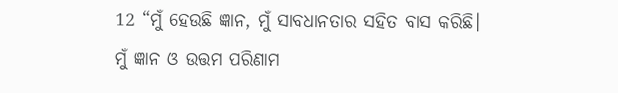12 “ମୁଁ ହେଉଛି ଜ୍ଞାନ, ମୁଁ ସାବଧାନତାର ସହିତ ବାସ କରିଛି।
ମୁଁ ଜ୍ଞାନ ଓ ଉତ୍ତମ ପରିଣାମ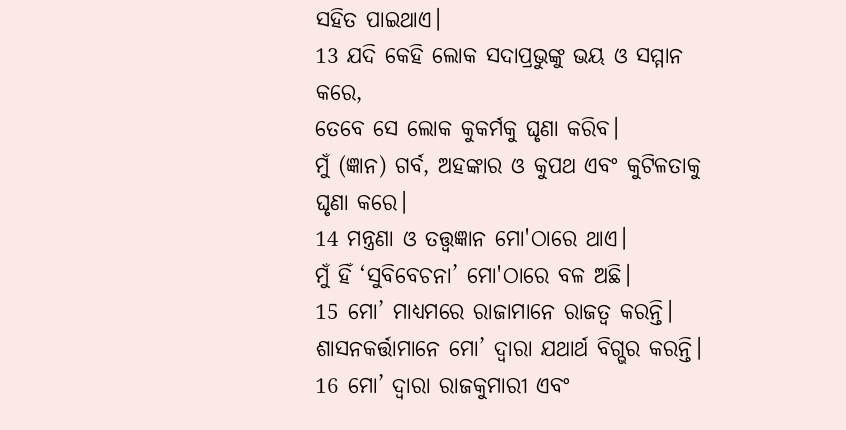ସହିତ ପାଇଥାଏ।
13 ଯଦି କେହି ଲୋକ ସଦାପ୍ରଭୁଙ୍କୁ ଭୟ ଓ ସମ୍ମାନ କରେ,
ତେବେ ସେ ଲୋକ କୁକର୍ମକୁ ଘୃଣା କରିବ।
ମୁଁ (ଜ୍ଞାନ) ଗର୍ବ, ଅହଙ୍କାର ଓ କୁପଥ ଏବଂ କୁଟିଳତାକୁ ଘୃଣା କରେ।
14 ମନ୍ତ୍ରଣା ଓ ତତ୍ତ୍ୱଜ୍ଞାନ ମୋ'ଠାରେ ଥାଏ।
ମୁଁ ହିଁ ‘ସୁବିବେଚନା’ ମୋ'ଠାରେ ବଳ ଅଛି।
15 ମୋ’ ମାଧ୍ୟମରେ ରାଜାମାନେ ରାଜତ୍ୱ କରନ୍ତି।
ଶାସନକର୍ତ୍ତାମାନେ ମୋ’ ଦ୍ୱାରା ଯଥାର୍ଥ ବିଗ୍ଭର କରନ୍ତି।
16 ମୋ’ ଦ୍ୱାରା ରାଜକୁମାରୀ ଏବଂ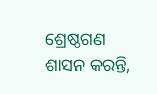ଶ୍ରେଷ୍ଠଗଣ ଶାସନ କରନ୍ତି,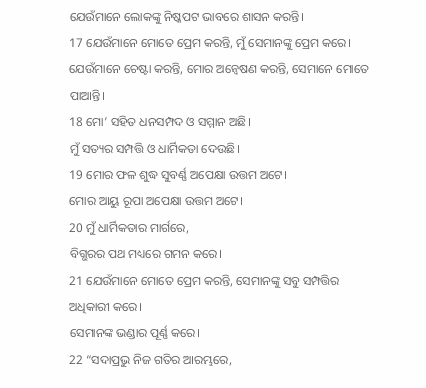ଯେଉଁମାନେ ଲୋକଙ୍କୁ ନିଷ୍କପଟ ଭାବରେ ଶାସନ କରନ୍ତି।
17 ଯେଉଁମାନେ ମୋତେ ପ୍ରେମ କରନ୍ତି, ମୁଁ ସେମାନଙ୍କୁ ପ୍ରେମ କରେ।
ଯେଉଁମାନେ ଚେଷ୍ଟା କରନ୍ତି, ମୋର ଅନ୍ୱେଷଣ କରନ୍ତି, ସେମାନେ ମୋତେ ପାଆନ୍ତି।
18 ମୋ’ ସହିତ ଧନସମ୍ପଦ ଓ ସମ୍ମାନ ଅଛି।
ମୁଁ ସତ୍ୟର ସମ୍ପତ୍ତି ଓ ଧାର୍ମିକତା ଦେଉଛି।
19 ମୋର ଫଳ ଶୁଦ୍ଧ ସୁବର୍ଣ୍ଣ ଅପେକ୍ଷା ଉତ୍ତମ ଅଟେ।
ମୋର ଆୟୁ ରୂପା ଅପେକ୍ଷା ଉତ୍ତମ ଅଟେ।
20 ମୁଁ ଧାର୍ମିକତାର ମାର୍ଗରେ,
ବିଗ୍ଭରର ପଥ ମଧ୍ୟରେ ଗମନ କରେ।
21 ଯେଉଁମାନେ ମୋତେ ପ୍ରେମ କରନ୍ତି, ସେମାନଙ୍କୁ ସବୁ ସମ୍ପତ୍ତିର ଅଧିକାରୀ କରେ।
ସେମାନଙ୍କ ଭଣ୍ଡାର ପୂର୍ଣ୍ଣ କରେ।
22 “ସଦାପ୍ରଭୁ ନିଜ ଗତିର ଆରମ୍ଭରେ,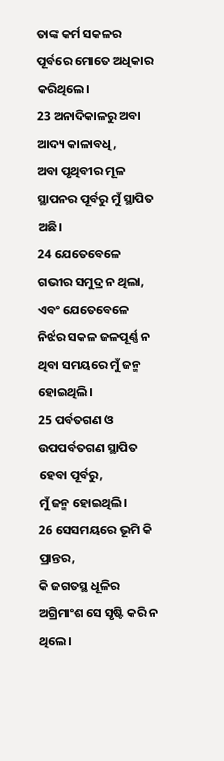ତାଙ୍କ କର୍ମ ସକଳର ପୂର୍ବରେ ମୋତେ ଅଧିକାର କରିଥିଲେ।
23 ଅନାଦିକାଳରୁ ଅବା ଆଦ୍ୟ କାଳାବଧି,
ଅବା ପୃଥିବୀର ମୂଳ ସ୍ଥାପନର ପୂର୍ବରୁ ମୁଁ ସ୍ଥାପିତ ଅଛି।
24 ଯେତେବେଳେ ଗଭୀର ସମୁଦ୍ର ନ ଥିଲା,
ଏବଂ ଯେତେବେଳେ ନିର୍ଝର ସକଳ ଜଳପୂର୍ଣ୍ଣ ନ ଥିବା ସମୟରେ ମୁଁ ଜନ୍ମ ହୋଇଥିଲି।
25 ପର୍ବତଗଣ ଓ ଉପପର୍ବତଗଣ ସ୍ଥାପିତ ହେବା ପୂର୍ବରୁ,
ମୁଁ ଜନ୍ମ ହୋଇଥିଲି।
26 ସେସମୟରେ ଭୂମି କି ପ୍ରାନ୍ତର,
କି ଜଗତସ୍ଥ ଧୂଳିର ଅଗ୍ରିମାଂଶ ସେ ସୃଷ୍ଟି କରି ନ ଥିଲେ।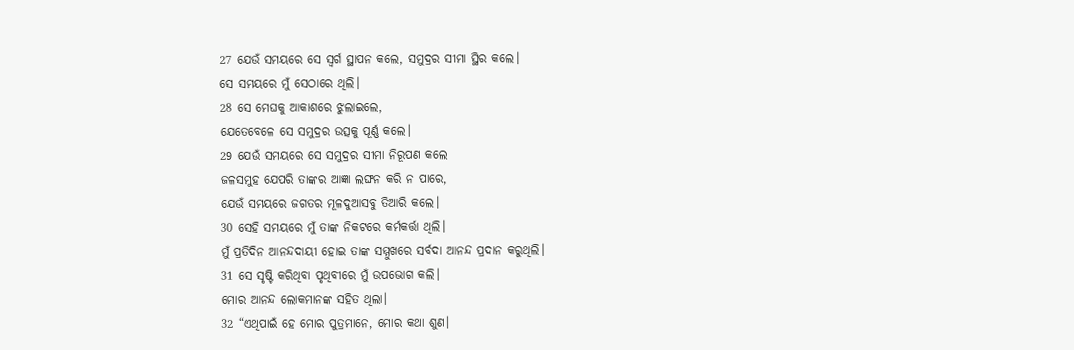27 ଯେଉଁ ସମୟରେ ସେ ସ୍ୱର୍ଗ ସ୍ଥାପନ କଲେ, ସମୁଦ୍ରର ସୀମା ସ୍ଥିର କଲେ।
ସେ ସମୟରେ ମୁଁ ସେଠାରେ ଥିଲି।
28 ସେ ମେଘକୁ ଆକାଶରେ ଝୁଲାଇଲେ,
ଯେତେବେଳେ ସେ ସମୁଦ୍ରର ଉତ୍ସକୁ ପୂର୍ଣ୍ଣ କଲେ।
29 ଯେଉଁ ସମୟରେ ସେ ସମୁଦ୍ରର ସୀମା ନିରୂପଣ କଲେ
ଜଳସମୁହ ଯେପରି ତାଙ୍କର ଆଜ୍ଞା ଲଙ୍ଘନ କରି ନ ପାରେ,
ଯେଉଁ ସମୟରେ ଜଗତର ମୂଳଦୁଆସବୁ ତିଆରି କଲେ।
30 ସେହି ସମୟରେ ମୁଁ ତାଙ୍କ ନିକଟରେ କର୍ମକର୍ତ୍ତା ଥିଲି।
ମୁଁ ପ୍ରତିଦିନ ଆନନ୍ଦଦାୟୀ ହୋଇ ତାଙ୍କ ସମ୍ମୁଖରେ ସର୍ବଦା ଆନନ୍ଦ ପ୍ରଦାନ କରୁଥିଲି।
31 ସେ ସୃଷ୍ଟି କରିଥିବା ପୃଥିବୀରେ ମୁଁ ଉପଭୋଗ କଲି।
ମୋର ଆନନ୍ଦ ଲୋକମାନଙ୍କ ସହିତ ଥିଲା।
32 “ଏଥିପାଇଁ ହେ ମୋର ପୁତ୍ରମାନେ, ମୋର କଥା ଶୁଣ।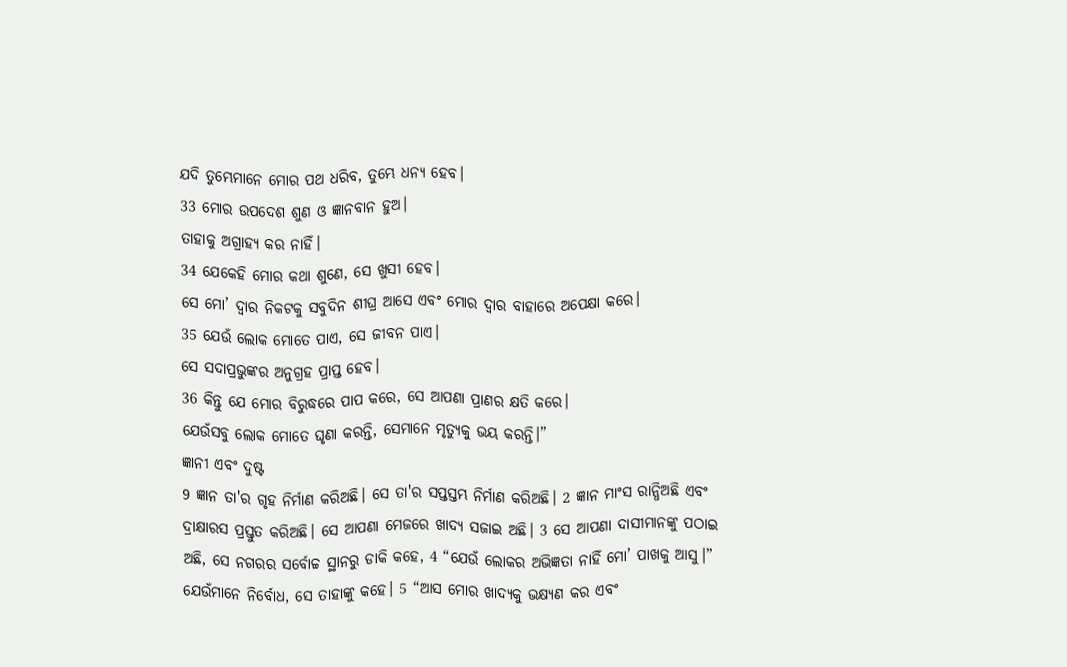ଯଦି ତୁମ୍ଭେମାନେ ମୋର ପଥ ଧରିବ, ତୁମ୍ଭେ ଧନ୍ୟ ହେବ।
33 ମୋର ଉପଦେଶ ଶୁଣ ଓ ଜ୍ଞାନବାନ ହୁଅ।
ତାହାକୁ ଅଗ୍ରାହ୍ୟ କର ନାହିଁ।
34 ଯେକେହି ମୋର କଥା ଶୁଣେ, ସେ ଖୁସୀ ହେବ।
ସେ ମୋ’ ଦ୍ୱାର ନିକଟକୁ ସବୁଦିନ ଶୀଘ୍ର ଆସେ ଏବଂ ମୋର ଦ୍ୱାର ବାହାରେ ଅପେକ୍ଷା କରେ।
35 ଯେଉଁ ଲୋକ ମୋତେ ପାଏ, ସେ ଜୀବନ ପାଏ।
ସେ ସଦାପ୍ରଭୁଙ୍କର ଅନୁଗ୍ରହ ପ୍ରାପ୍ତ ହେବ।
36 କିନ୍ତୁ ଯେ ମୋର ବିରୁଦ୍ଧରେ ପାପ କରେ, ସେ ଆପଣା ପ୍ରାଣର କ୍ଷତି କରେ।
ଯେଉଁସବୁ ଲୋକ ମୋତେ ଘୃଣା କରନ୍ତି, ସେମାନେ ମୃତ୍ୟୁକୁ ଭୟ କରନ୍ତି।”
ଜ୍ଞାନୀ ଏବଂ ଦୁଷ୍ଟ
9 ଜ୍ଞାନ ତା'ର ଗୃହ ନିର୍ମାଣ କରିଅଛି। ସେ ତା'ର ସପ୍ତସ୍ତମ୍ଭ ନିର୍ମାଣ କରିଅଛି। 2 ଜ୍ଞାନ ମାଂସ ରାନ୍ଧିଅଛି ଏବଂ ଦ୍ରାକ୍ଷାରସ ପ୍ରସ୍ତୁତ କରିଅଛି। ସେ ଆପଣା ମେଜରେ ଖାଦ୍ୟ ସଜାଇ ଅଛି। 3 ସେ ଆପଣା ଦାସୀମାନଙ୍କୁ ପଠାଇ ଅଛି, ସେ ନଗରର ସର୍ବୋଚ୍ଚ ସ୍ଥାନରୁ ଡାକି କହେ, 4 “ଯେଉଁ ଲୋକର ଅଭିଜ୍ଞତା ନାହିଁ ମୋ’ ପାଖକୁ ଆସୁ।” ଯେଉଁମାନେ ନିର୍ବୋଧ, ସେ ତାହାଙ୍କୁ କହେ। 5 “ଆସ ମୋର ଖାଦ୍ୟକୁ ଭକ୍ଷ୍ୟଣ କର ଏବଂ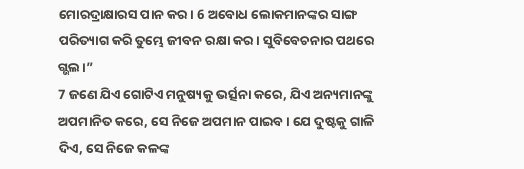ମୋରଦ୍ରାକ୍ଷାରସ ପାନ କର। 6 ଅବୋଧ ଲୋକମାନଙ୍କର ସାଙ୍ଗ ପରିତ୍ୟାଗ କରି ତୁମ୍ଭେ ଜୀବନ ରକ୍ଷା କର। ସୁବିବେଚନାର ପଥରେ ଗ୍ଭଲ।”
7 ଜଣେ ଯିଏ ଗୋଟିଏ ମନୁଷ୍ୟକୁ ଭର୍ତ୍ସନା କରେ, ଯିଏ ଅନ୍ୟମାନଙ୍କୁ ଅପମାନିତ କରେ, ସେ ନିଜେ ଅପମାନ ପାଇବ। ଯେ ଦୁଷ୍ଟକୁ ଗାଳି ଦିଏ, ସେ ନିଜେ କଳଙ୍କ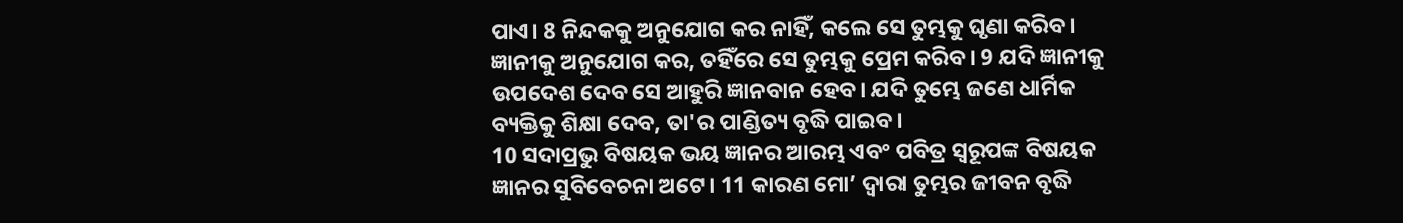ପାଏ। 8 ନିନ୍ଦକକୁ ଅନୁଯୋଗ କର ନାହିଁ, କଲେ ସେ ତୁମ୍ଭକୁ ଘୃଣା କରିବ। ଜ୍ଞାନୀକୁ ଅନୁଯୋଗ କର, ତହିଁରେ ସେ ତୁମ୍ଭକୁ ପ୍ରେମ କରିବ। 9 ଯଦି ଜ୍ଞାନୀକୁ ଉପଦେଶ ଦେବ ସେ ଆହୁରି ଜ୍ଞାନବାନ ହେବ। ଯଦି ତୁମ୍ଭେ ଜଣେ ଧାର୍ମିକ ବ୍ୟକ୍ତିକୁ ଶିକ୍ଷା ଦେବ, ତା'ର ପାଣ୍ଡିତ୍ୟ ବୃଦ୍ଧି ପାଇବ।
10 ସଦାପ୍ରଭୁ ବିଷୟକ ଭୟ ଜ୍ଞାନର ଆରମ୍ଭ ଏବଂ ପବିତ୍ର ସ୍ୱରୂପଙ୍କ ବିଷୟକ ଜ୍ଞାନର ସୁବିବେଚନା ଅଟେ। 11 କାରଣ ମୋ’ ଦ୍ୱାରା ତୁମ୍ଭର ଜୀବନ ବୃଦ୍ଧି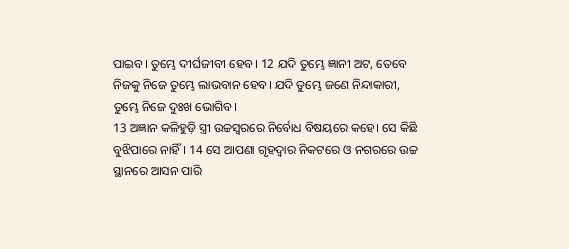ପାଇବ। ତୁମ୍ଭେ ଦୀର୍ଘଜୀବୀ ହେବ। 12 ଯଦି ତୁମ୍ଭେ ଜ୍ଞାନୀ ଅଟ, ତେବେ ନିଜକୁ ନିଜେ ତୁମ୍ଭେ ଲାଭବାନ ହେବ। ଯଦି ତୁମ୍ଭେ ଜଣେ ନିନ୍ଦାକାରୀ, ତୁମ୍ଭେ ନିଜେ ଦୁଃଖ ଭୋଗିବ।
13 ଅଜ୍ଞାନ କଳିହୁଡ଼ି ସ୍ତ୍ରୀ ଉଚ୍ଚସ୍ୱରରେ ନିର୍ବୋଧ ବିଷୟରେ କହେ। ସେ କିଛି ବୁଝିପାରେ ନାହିଁ। 14 ସେ ଆପଣା ଗୃହଦ୍ୱାର ନିକଟରେ ଓ ନଗରରେ ଉଚ୍ଚ ସ୍ଥାନରେ ଆସନ ପାରି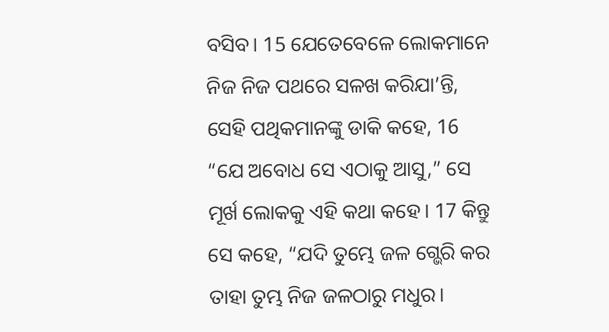ବସିବ। 15 ଯେତେବେଳେ ଲୋକମାନେ ନିଜ ନିଜ ପଥରେ ସଳଖ କରିଯା’ନ୍ତି, ସେହି ପଥିକମାନଙ୍କୁ ଡାକି କହେ, 16 “ଯେ ଅବୋଧ ସେ ଏଠାକୁ ଆସୁ,” ସେ ମୂର୍ଖ ଲୋକକୁ ଏହି କଥା କହେ। 17 କିନ୍ତୁ ସେ କହେ, “ଯଦି ତୁମ୍ଭେ ଜଳ ଗ୍ଭେରି କର ତାହା ତୁମ୍ଭ ନିଜ ଜଳଠାରୁ ମଧୁର।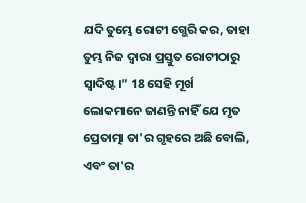ଯଦି ତୁମ୍ଭେ ରୋଟୀ ଗ୍ଭେରି କର, ତାହା ତୁମ୍ଭ ନିଜ ଦ୍ୱାରା ପ୍ରସ୍ତୁତ ରୋଟୀଠାରୁ ସ୍ୱାଦିଷ୍ଟ।” 18 ସେହି ମୂର୍ଖ ଲୋକମାନେ ଜାଣନ୍ତି ନାହିଁ ଯେ ମୃତ ପ୍ରେତାତ୍ମା ତା'ର ଗୃହରେ ଅଛି ବୋଲି, ଏବଂ ତା'ର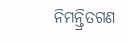ନିମନ୍ତ୍ରିତଗଣ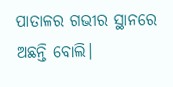ପାତାଳର ଗଭୀର ସ୍ଥାନରେ ଅଛନ୍ତି ବୋଲି।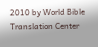2010 by World Bible Translation Center